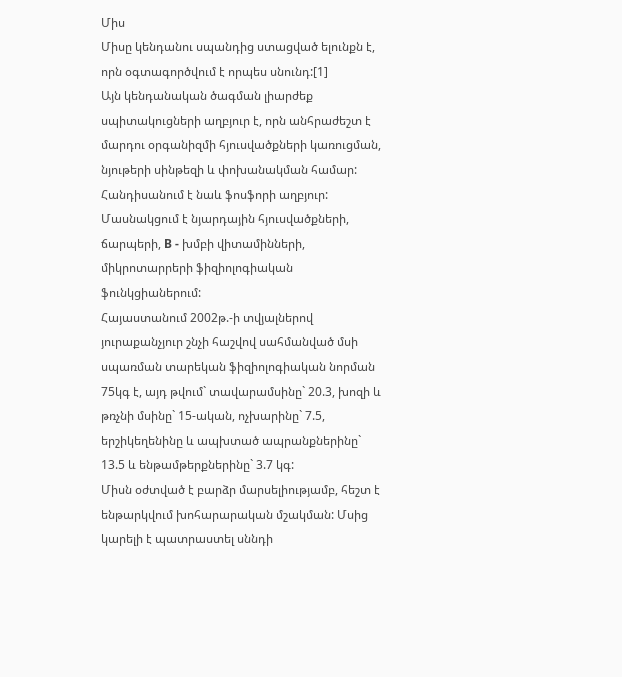Միս
Միսը կենդանու սպանդից ստացված ելունքն է, որն օգտագործվում է որպես սնունդ:[1]
Այն կենդանական ծագման լիարժեք սպիտակուցների աղբյուր է, որն անհրաժեշտ է մարդու օրգանիզմի հյուսվածքների կառուցման, նյութերի սինթեզի և փոխանակման համար: Հանդիսանում է նաև ֆոսֆորի աղբյուր: Մասնակցում է նյարդային հյուսվածքների, ճարպերի, B - խմբի վիտամինների, միկրոտարրերի ֆիզիոլոգիական ֆունկցիաներում:
Հայաստանում 2002թ.-ի տվյալներով յուրաքանչյուր շնչի հաշվով սահմանված մսի սպառման տարեկան ֆիզիոլոգիական նորման 75կգ է, այդ թվում` տավարամսինը` 20.3, խոզի և թռչնի մսինը` 15-ական, ոչխարինը` 7.5, երշիկեղենինը և ապխտած ապրանքներինը` 13.5 և ենթամթերքներինը` 3.7 կգ:
Միսն օժտված է բարձր մարսելիությամբ, հեշտ է ենթարկվում խոհարարական մշակման: Մսից կարելի է պատրաստել սննդի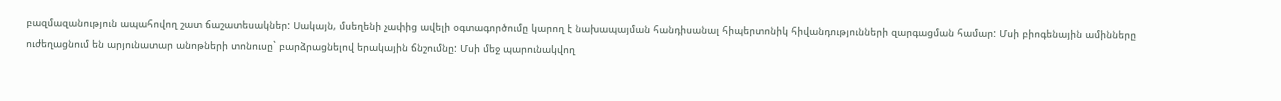բազմազանություն ապահովող շատ ճաշատեսակներ: Սակայն, մսեղենի չափից ավելի օգտագործումը կարող է նախապայման հանդիսանալ հիպերտոնիկ հիվանդությունների զարգացման համար: Մսի բիոգենային ամինները ուժեղացնում են արյունատար անոթների տոնուսը` բարձրացնելով երակային ճնշումնը: Մսի մեջ պարունակվող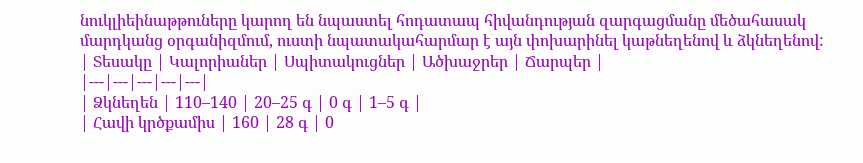նուկլիեինաթթուները կարող են նպաստել հոդատապ հիվանդության զարգացմանը մեծահասակ մարդկանց օրգանիզմում, ուստի նպատակահարմար է այն փոխարինել կաթնեղենով և ձկնեղենով:
| Տեսակը | Կալորիաներ | Սպիտակուցներ | Ածխաջրեր | Ճարպեր |
|---|---|---|---|---|
| Ձկնեղեն | 110–140 | 20–25 գ | 0 գ | 1–5 գ |
| Հավի կրծքամիս | 160 | 28 գ | 0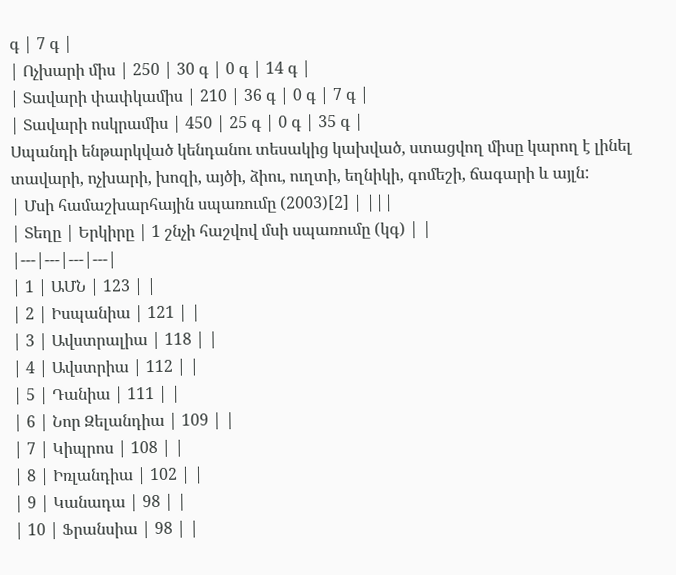գ | 7 գ |
| Ոչխարի միս | 250 | 30 գ | 0 գ | 14 գ |
| Տավարի փափկամիս | 210 | 36 գ | 0 գ | 7 գ |
| Տավարի ոսկրամիս | 450 | 25 գ | 0 գ | 35 գ |
Սպանդի ենթարկված կենդանու տեսակից կախված, ստացվող միսը կարող է լինել տավարի, ոչխարի, խոզի, այծի, ձիու, ուղտի, եղնիկի, գոմեշի, ճագարի և այլն:
| Մսի համաշխարհային սպառումը (2003)[2] | |||
| Տեղը | Երկիրը | 1 շնչի հաշվով մսի սպառումը (կգ) | |
|---|---|---|---|
| 1 | ԱՄՆ | 123 | |
| 2 | Իսպանիա | 121 | |
| 3 | Ավստրալիա | 118 | |
| 4 | Ավստրիա | 112 | |
| 5 | Դանիա | 111 | |
| 6 | Նոր Զելանդիա | 109 | |
| 7 | Կիպրոս | 108 | |
| 8 | Իռլանդիա | 102 | |
| 9 | Կանադա | 98 | |
| 10 | Ֆրանսիա | 98 | |